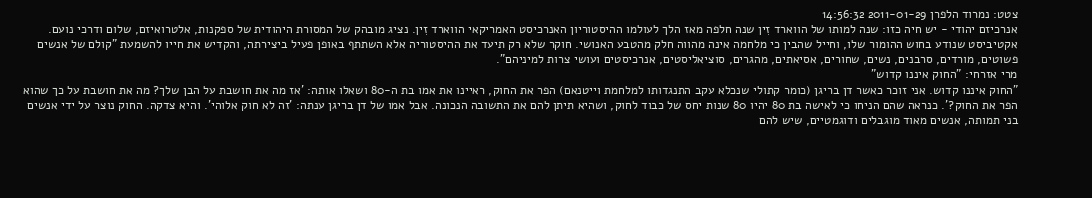צטט: נמרוד הלפרן 2011-01-29 14:56:32
אנרכיזם יהודי - יש חיה כזו: שנה למותו של הווארד זִין שנה חלפה מאז הלך לעולמו ההיסטוריון האנרכיסט האמריקאי הווארד זִין. נציג מובהק של המסורת היהודית של ספקנות, אלטרואיזם, שלום ודרכי נועם. אקטיביסט שנודע בחוש ההומור שלו, וחייל שהבין כי מלחמה אינה מהווה חלק מהטבע האנושי. חוקר שלא רק תיעד את ההיסטוריה אלא השתתף באופן פעיל ביצירתה, והקדיש את חייו להשמעת "קולם של אנשים פשוטים, מורדים, סרבנים, נשים, שחורים, אסיאתים, מהגרים, סוציאליסטים, אנרכיסטים ועושי צרות למיניהם".
מרי אזרחי: "החוק איננו קדוש"
"החוק איננו קדוש. אני זוכר כאשר דן בריגן (כומר קתולי שנכלא עקב התנגדותו למלחמת וייטנאם) הפר את החוק, ראיינו את אמו בת ה-80 ושאלו אותה: 'אז מה את חושבת על הבן שלך? מה את חושבת על כך שהוא הפר את החוק?'. כנראה שהם הניחו כי לאישה בת 80 יהיו 80 שנות יחס של כבוד לחוק, ושהיא תיתן להם את התשובה הנכונה. אבל אמו של דן בריגן ענתה: 'זה לא חוק אלוהי'. והיא צדקה. החוק נוצר על ידי אנשים בני תמותה, אנשים מאוד מוגבלים ודוגמטיים, שיש להם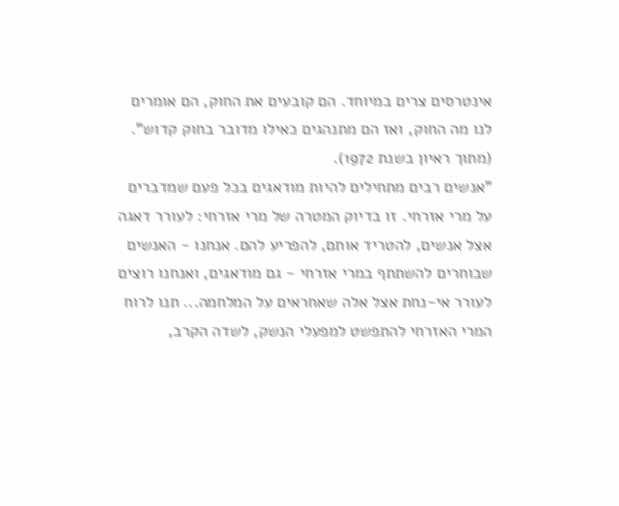אינטרסים צרים במיוחד. הם קובעים את החוק, הם אומרים לנו מה החוק, ואז הם מתנהגים כאילו מדובר בחוק קדוש".
(מתוך ראיון בשנת 1972).
"אנשים רבים מתחילים להיות מודאגים בכל פעם שמדברים על מרי אזרחי. זו בדיוק המטרה של מרי אזרחי: לעורר דאגה אצל אנשים, להטריד אותם, להפריע להם. אנחנו - האנשים שבוחרים להשתתף במרי אזרחי - גם מודאגים, ואנחנו רוצים לעורר אי-נחת אצל אלה שאחראים על המלחמה... תנו לרוח המרי האזרחי להתפשט למפעלי הנשק, לשדה הקרב,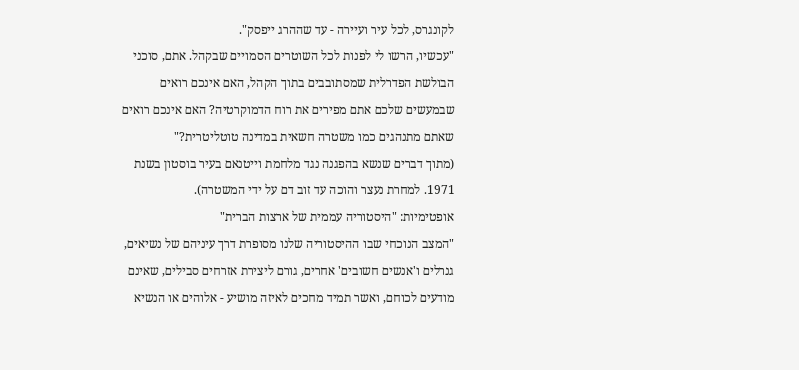לקונגרס, לכל עיר ועיירה - עד שההרג ייפסק".
"עכשיו, הרשו לי לפנות לכל השוטרים הסמויים שבקהל. אתם, סוכני הבולשת הפדרלית שמסתובבים בתוך הקהל, האם אינכם רואים שבמעשים שלכם אתם מפירים את רוח הדמוקרטיה? האם אינכם רואים שאתם מתנהגים כמו משטרה חשאית במדינה טוטליטרית?"
(מתוך דברים שנשא בהפגנה נגד מלחמת וייטנאם בעיר בוסטון בשנת 1971. למחרת נעצר והוכה עד זוב דם על ידי המשטרה).
אופטימיות: "היסטוריה עממית של ארצות הברית"
"המצב הנוכחי שבו ההיסטוריה שלנו מסופרת דרך עיניהם של נשיאים, גנרלים ו'אנשים חשובים' אחרים, גורם ליצירת אזרחים סבילים, שאינם מודעים לכוחם, ואשר תמיד מחכים לאיזה מושיע - אלוהים או הנשיא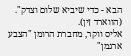הבא - כדי שיביא שלום וצדק". (הווארד זִין).
אליס ווקר, מחברת הרומן "הצבע ארגמן"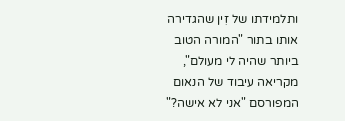ותלמידתו של זִין שהגדירה אותו בתור "המורה הטוב ביותר שהיה לי מעולם", מקריאה עיבוד של הנאום המפורסם "אני לא אישה?"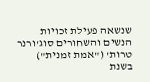שנשאה פעילת זכויות הנשים והשחורים סוג'ורנר טרות' ("אמת זמנית") בשנת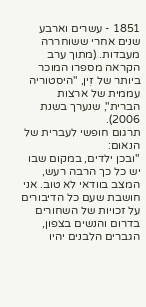1851 - עשרים וארבע שנים אחרי ששוחררה מעבדות. (מתוך ערב הקראה מספרו המוכר ביותר של זִין, "היסטוריה עממית של ארצות הברית", שנערך בשנת 2006).
תרגום חופשי לעברית של הנאום:
"ובכן ילדים, במקום שבו יש כל כך הרבה רעש, המצב בוודאי לא טוב. אני חושבת שעם כל הדיבורים על זכויות של השחורים בדרום והנשים בצפון, הגברים הלבנים יהיו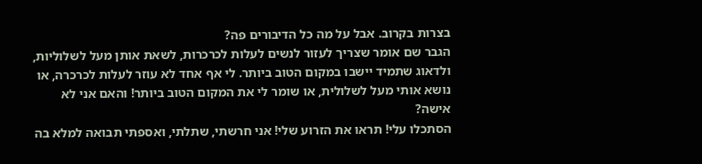בצרות בקרוב. אבל על מה כל הדיבורים פה?
הגבר שם אומר שצריך לעזור לנשים לעלות לכרכרות, לשאת אותן מעל לשלוליות, ולדאוג שתמיד יישבו במקום הטוב ביותר. לי אף אחד לא עוזר לעלות לכרכרה, או נושא אותי מעל לשלולית, או שומר לי את המקום הטוב ביותר! והאם אני לא אישה?
הסתכלו עלי! תראו את הזרוע שלי! אני חרשתי, שתלתי, ואספתי תבואה למלא בה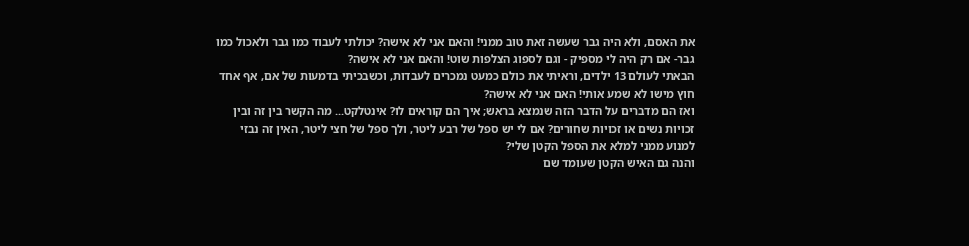את האסם, ולא היה גבר שעשה זאת טוב ממני! והאם אני לא אישה? יכולתי לעבוד כמו גבר ולאכול כמו גבר- אם רק היה לי מספיק - וגם לספוג הצלפות שוט! והאם אני לא אישה?
הבאתי לעולם 13 ילדים, וראיתי את כולם כמעט נמכרים לעבדות, וכשבכיתי בדמעות של אם, אף אחד חוץ מישו לא שמע אותי! האם אני לא אישה?
ואז הם מדברים על הדבר הזה שנמצא בראש; איך הם קוראים לו? אינטלקט... מה הקשר בין זה ובין זכויות נשים או זכויות שחורים? אם לי יש ספל של רבע ליטר, ולך ספל של חצי ליטר, האין זה נבזי למנוע ממני למלא את הספל הקטן שלי?
והנה גם האיש הקטן שעומד שם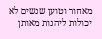מאחור וטוען שנשים לא יכולות ליהנות מאותן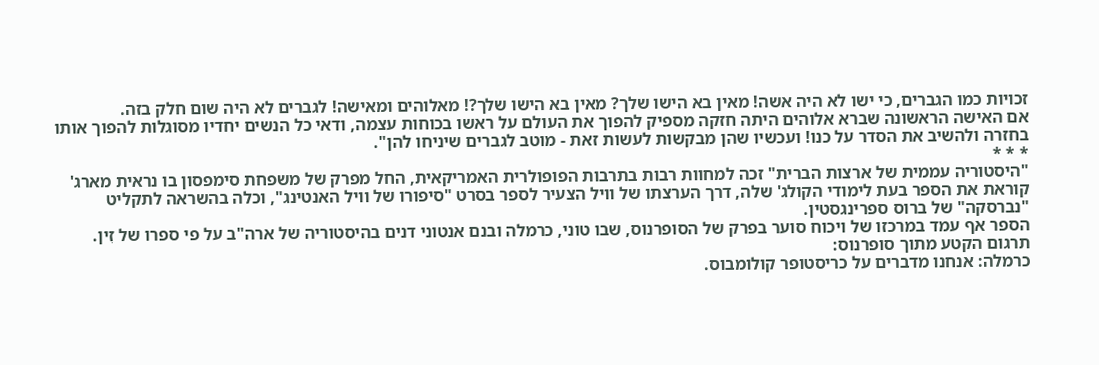זכויות כמו הגברים, כי ישו לא היה אשה! מאין בא הישו שלך? מאין בא הישו שלך?! מאלוהים ומאישה! לגברים לא היה שום חלק בזה.
אם האישה הראשונה שברא אלוהים היתה חזקה מספיק להפוך את העולם על ראשו בכוחות עצמה, ודאי כל הנשים יחדיו מסוגלות להפוך אותו בחזרה ולהשיב את הסדר על כנו! ועכשיו שהן מבקשות לעשות זאת - מוטב לגברים שיניחו להן".
* * *
"היסטוריה עממית של ארצות הברית" זכה למחוות רבות בתרבות הפופולרית האמריקאית, החל מפרק של משפחת סימפסון בו נראית מארג' קוראת את הספר בעת לימודי הקולג' שלה, דרך הערצתו של וויל הצעיר לספר בסרט "סיפורו של וויל האנטינג", וכלה בהשראה לתקליט "נברסקה" של ברוס ספרינגסטין.
הספר אף עמד במרכזו של ויכוח סוער בפרק של הסופרנוס, שבו טוני, כרמלה ובנם אנטוני דנים בהיסטוריה של ארה"ב על פי ספרו של זִין.
תרגום הקטע מתוך סופרנוס:
כרמלה: אנחנו מדברים על כריסטופר קולומבוס.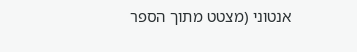אנטוני (מצטט מתוך הספר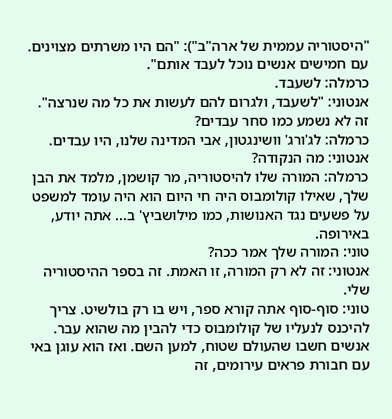"היסטוריה עממית של ארה"ב"): "הם היו משרתים מצוינים. עם חמישים אנשים נוכל לעבד אותם".
כרמלה: לשעבד.
אנטוני: "לשעבד, ולגרום להם לעשות את כל מה שנרצה". זה לא נשמע כמו סחר עבדים?
כרמלה: לג'ורג' וושינגטון, אבי המדינה שלנו, היו עבדים.
אנטוני: מה הנקודה?
כרמלה: המורה שלו להיסטוריה, מר קושמן, מלמד את הבן שלך, שאילו קולומבוס היה חי היום הוא היה עומד למשפט על פשעים נגד האנושות, כמו מילושביץ' ב... אתה יודע, באירופה.
טוני: המורה שלך אמר ככה?
אנטוני: זה לא רק המורה, זו האמת. זה בספר ההיסטוריה שלי.
טוני: סוף-סוף אתה קורא ספר, ויש בו רק בולשיט. צריך להיכנס לנעליו של קולומבוס כדי להבין מה שהוא עבר. אנשים חשבו שהעולם שטוח, למען השם. ואז הוא עוגן באי עם חבורת פראים עירומים, זה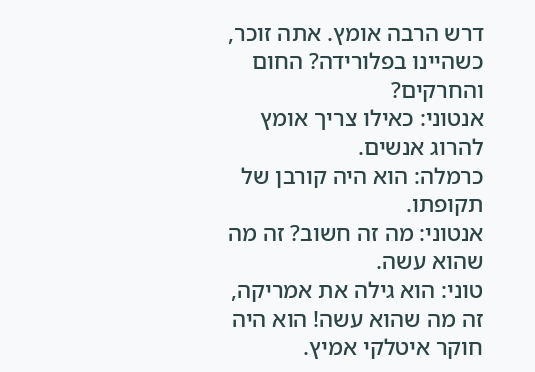דרש הרבה אומץ. אתה זוכר, כשהיינו בפלורידה? החום והחרקים?
אנטוני: כאילו צריך אומץ להרוג אנשים.
כרמלה: הוא היה קורבן של תקופתו.
אנטוני: מה זה חשוב? זה מה שהוא עשה.
טוני: הוא גילה את אמריקה, זה מה שהוא עשה! הוא היה חוקר איטלקי אמיץ.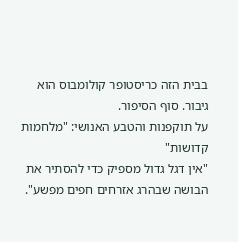בבית הזה כריסטופר קולומבוס הוא גיבור. סוף הסיפור.
על תוקפנות והטבע האנושי: "מלחמות קדושות"
"אין דגל גדול מספיק כדי להסתיר את הבושה שבהרג אזרחים חפים מפשע".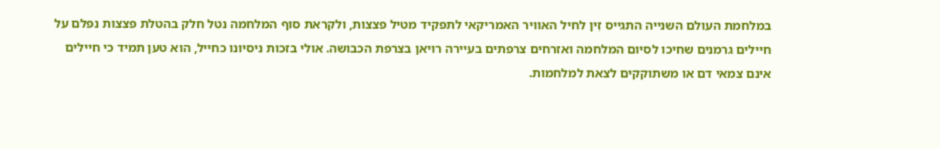במלחמת העולם השנייה התגייס זִין לחיל האוויר האמריקאי לתפקיד מטיל פצצות, ולקראת סוף המלחמה נטל חלק בהטלת פצצות נפלם על חיילים גרמנים שחיכו לסיום המלחמה ואזרחים צרפתים בעיירה רויאן בצרפת הכבושה. אולי בזכות ניסיונו כחייל, הוא טען תמיד כי חיילים אינם צמאי דם או משתוקקים לצאת למלחמות.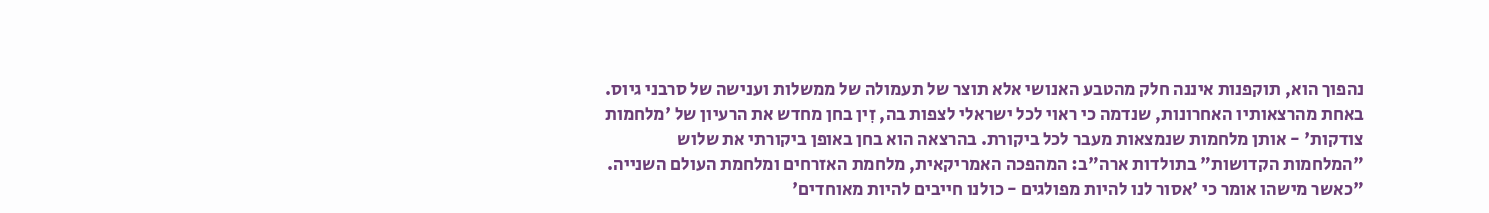נהפוך הוא, תוקפנות איננה חלק מהטבע האנושי אלא תוצר של תעמולה של ממשלות וענישה של סרבני גיוס.
באחת מהרצאותיו האחרונות, שנדמה כי ראוי לכל ישראלי לצפות בה, זִין בחן מחדש את הרעיון של 'מלחמות צודקות' - אותן מלחמות שנמצאות מעבר לכל ביקורת. בהרצאה הוא בחן באופן ביקורתי את שלוש "המלחמות הקדושות" בתולדות ארה"ב: המהפכה האמריקאית, מלחמת האזרחים ומלחמת העולם השנייה.
"כאשר מישהו אומר כי 'אסור לנו להיות מפולגים - כולנו חייבים להיות מאוחדים'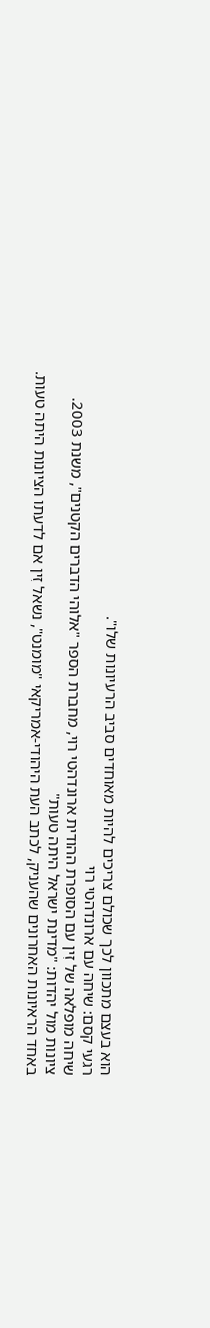הוא בעצם מתכוון לכך שכולם צריכים להיות מאוחדים סביב הרעיונות שלו".
רגעי קסם: שיחה עם ארונדהטי רוי
שיחה מופלאה של זִין עם הסופרת ההודית ארונדהטי רוי, מחברת הספר "אלוהי הדברים הקטנים", משנת 2003.
ציונות מול יהדות: "מדינת ישראל היתה טעות"
באחד הראיונות האחרונים שהעניק, לכתב העת היהודי-אמריקאי "מומנט", נשאל זִין אם לדעתו הציונות היתה טעות.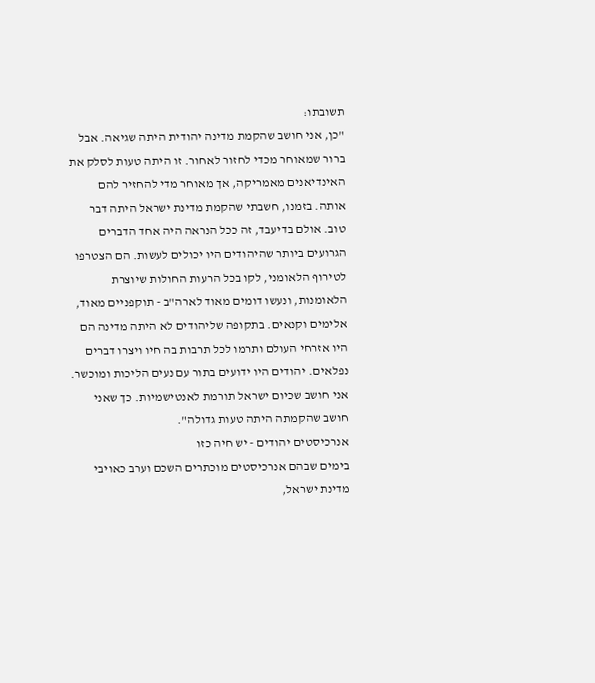תשובתו:
"כן, אני חושב שהקמת מדינה יהודית היתה שגיאה. אבל ברור שמאוחר מכדי לחזור לאחור. זו היתה טעות לסלק את האינדיאנים מאמריקה, אך מאוחר מדי להחזיר להם אותה. בזמנו, חשבתי שהקמת מדינת ישראל היתה דבר טוב. אולם בדיעבד, זה ככל הנראה היה אחד הדברים הגרועים ביותר שהיהודים היו יכולים לעשות. הם הצטרפו לטירוף הלאומני, לקו בכל הרעות החולות שיוצרת הלאומנות, ונעשו דומים מאוד לארה"ב - תוקפניים מאוד, אלימים וקנאים. בתקופה שליהודים לא היתה מדינה הם היו אזרחי העולם ותרמו לכל תרבות בה חיו ויצרו דברים נפלאים. יהודים היו ידועים בתור עם נעים הליכות ומוכשר. אני חושב שכיום ישראל תורמת לאנטישמיות. כך שאני חושב שהקמתה היתה טעות גדולה".
אנרכיסטים יהודים - יש חיה כזו
בימים שבהם אנרכיסטים מוכתרים השכם וערב כאויבי מדינת ישראל,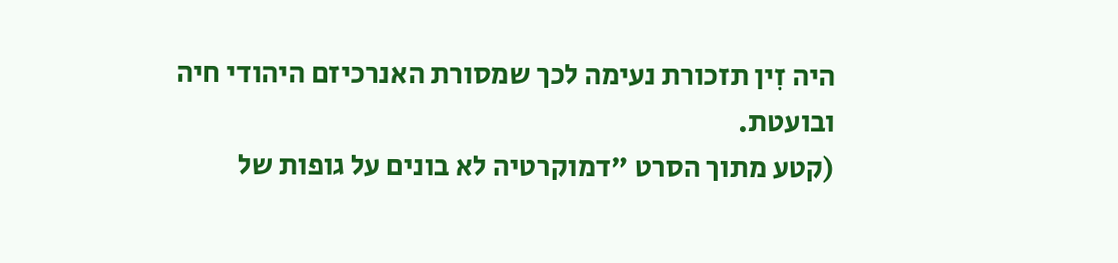היה זִין תזכורת נעימה לכך שמסורת האנרכיזם היהודי חיה ובועטת.
(קטע מתוך הסרט "דמוקרטיה לא בונים על גופות של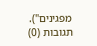מפגינים").
תגובות (0)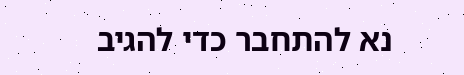נא להתחבר כדי להגיב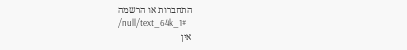התחברות או הרשמה
/null/text_64k_1#
אין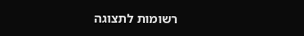רשומות לתצוגה